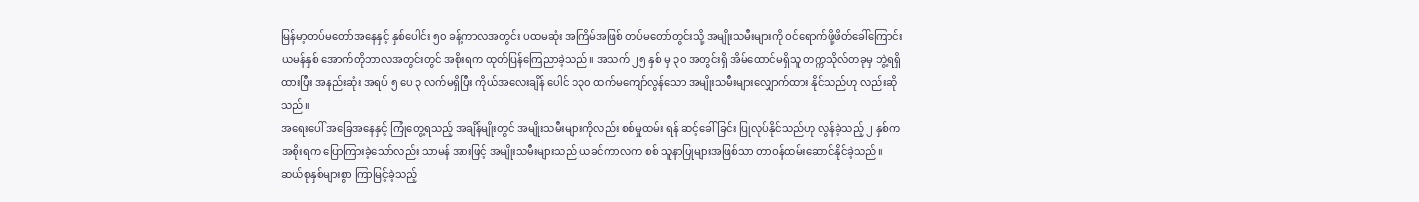မြန်မာ့တပ်မတော်အနေနှင့် နှစ်ပေါင်း ၅၀ ခန့်ကာလအတွင်း ပထမဆုံး အကြိမ်အဖြစ် တပ်မတော်တွင်းသို့ အမျိုးသမီးများကို ဝင်ရောက်ဖို့ဖိတ်ခေါ်ကြောင်း ယမန်နှစ် အောက်တိုဘာလအတွင်းတွင် အစိုးရက ထုတ်ပြန်ကြေညာခဲ့သည်။ အသက် ၂၅ နှစ် မှ ၃၀ အတွင်းရှိ အိမ်ထောင်မရှိသူ တက္ကသိုလ်တခုမှ ဘွဲ့ရရှိထားပြီး အနည်းဆုံး အရပ် ၅ ပေ ၃ လက်မရှိပြီး ကိုယ်အလေးချိန် ပေါင် ၁၃၀ ထက်မကျော်လွန်သော အမျိုးသမီးများလျှောက်ထား နိုင်သည်ဟု လည်းဆိုသည်။
အရေးပေါ် အခြေအနေနှင့် ကြုံတွေ့ရသည့် အချိန်မျိုးတွင် အမျိုးသမီးများကိုလည်း စစ်မှုထမ်း ရန် ဆင့်ခေါ်ခြင်း ပြုလုပ်နိုင်သည်ဟု လွန်ခဲ့သည့် ၂ နှစ်က အစိုးရက ပြောကြားခဲ့သော်လည်း သာမန် အားဖြင့် အမျိုးသမီးများသည် ယခင်ကာလက စစ် သူနာပြုများအဖြစ်သာ တာဝန်ထမ်းဆောင်နိုင်ခဲ့သည်။ ဆယ်စုနှစ်များစွာ ကြာမြင့်ခဲ့သည့်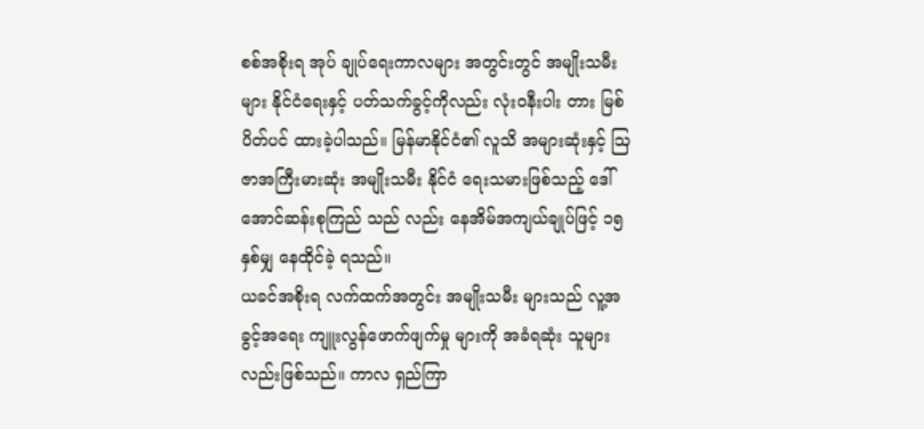စစ်အစိုးရ အုပ် ချုပ်ရေးကာလများ အတွင်းတွင် အမျိုးသမီးများ နိုင်ငံရေးနှင့် ပတ်သက်ခွင့်ကိုလည်း လုံးဝနီးပါး တား မြစ်ပိတ်ပင် ထားခဲ့ပါသည်။ မြန်မာနိုင်ငံ၏ လူသိ အများဆုံးနှင့် ဩဇာအကြီးမားဆုံး အမျိုးသမီး နိုင်ငံ ရေးသမားဖြစ်သည့် ဒေါ်အောင်ဆန်းစုကြည် သည် လည်း နေအိမ်အကျယ်ချုပ်ဖြင့် ၁၅ နှစ်မျှ နေထိုင်ခဲ့ ရသည်။
ယခင်အစိုးရ လက်ထက်အတွင်း အမျိုးသမီး များသည် လူ့အခွင့်အရေး ကျူးလွန်ဖောက်ဖျက်မှု များကို အခံရဆုံး သူများလည်းဖြစ်သည်။ ကာလ ရှည်ကြာ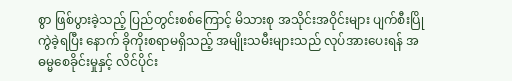စွာ ဖြစ်ပွားခဲ့သည့် ပြည်တွင်းစစ်ကြောင့် မိသားစု အသိုင်းအဝိုင်းများ ပျက်စီးပြိုကွဲခဲ့ရပြီး နောက် ခိုကိုးစရာမရှိသည့် အမျိုးသမီးများသည် လုပ်အားပေးရန် အဓမ္မစေခိုင်းမှုနှင့် လိင်ပိုင်း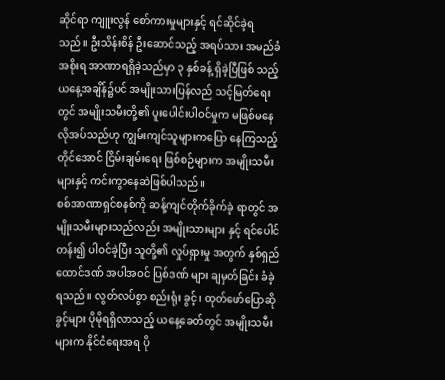ဆိုင်ရာ ကျူးလွန် စော်ကားမှုများနှင့် ရင်ဆိုင်ခဲ့ရသည်။ ဦးသိန်းစိန် ဦးဆောင်သည့် အရပ်သား အမည်ခံ အစိုးရ အာဏာရရှိခဲ့သည်မှာ ၃ နှစ်ခန့် ရှိခဲ့ပြီဖြစ် သည့် ယနေ့အချိန်၌ပင် အမျိုးသားပြန်လည် သင့်မြတ်ရေးတွင် အမျိုးသမီးတို့၏ ပူးပေါင်းပါဝင်မှုက မဖြစ်မနေ လိုအပ်သည်ဟု ကျွမ်းကျင်သူများကပြော နေကြသည့်တိုင်အောင် ငြိမ်းချမ်းရေး ဖြစ်စဉ်များက အမျိုးသမီးများနှင့် ကင်းကွာနေဆဲဖြစ်ပါသည်။
စစ်အာဏာရှင်စနစ်ကို ဆန့်ကျင်တိုက်ခိုက်ခဲ့ ရာတွင် အမျိုးသမီးများသည်လည်း အမျိုးသားများ နှင့် ရင်ပေါင်တန်း၍ ပါဝင်ခဲ့ပြီး သူတို့၏ လှုပ်ရှားမှု အတွက် နှစ်ရှည်ထောင်ဒဏ် အပါအဝင် ပြစ်ဒဏ် များ ချမှတ်ခြင်း ခံခဲ့ရသည်။ လွတ်လပ်စွာ စည်းရုံး ခွင့်၊ ထုတ်ဖော်ပြောဆိုခွင့်များ ပိုမိုရရှိလာသည့် ယနေ့ခေတ်တွင် အမျိုးသမီးများက နိုင်ငံရေးအရ ပို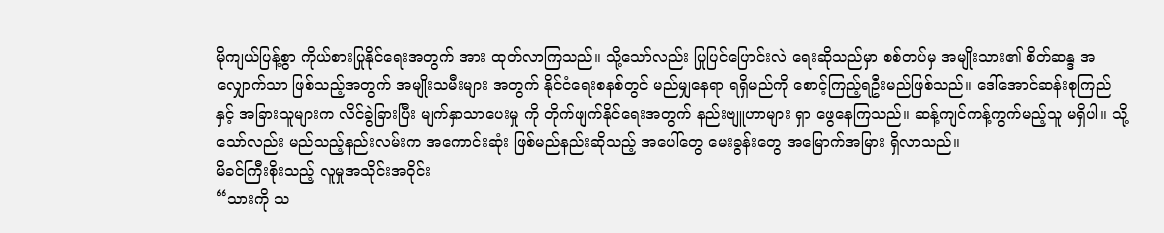မိုကျယ်ပြန့်စွာ ကိုယ်စားပြုနိုင်ရေးအတွက် အား ထုတ်လာကြသည်။ သို့သော်လည်း ပြုပြင်ပြောင်းလဲ ရေးဆိုသည်မှာ စစ်တပ်မှ အမျိုးသား၏ စိတ်ဆန္ဒ အလျှောက်သာ ဖြစ်သည့်အတွက် အမျိုးသမီးများ အတွက် နိုင်ငံရေးစနစ်တွင် မည်မျှနေရာ ရရှိမည်ကို စောင့်ကြည့်ရဦးမည်ဖြစ်သည်။ ဒေါ်အောင်ဆန်းစုကြည် နှင့် အခြားသူများက လိင်ခွဲခြားပြီး မျက်နှာသာပေးမှု ကို တိုက်ဖျက်နိုင်ရေးအတွက် နည်းဗျူဟာများ ရှာ ဖွေနေကြသည်။ ဆန့်ကျင်ကန့်ကွက်မည့်သူ မရှိပါ။ သို့သော်လည်း မည်သည့်နည်းလမ်းက အကောင်းဆုံး ဖြစ်မည်နည်းဆိုသည့် အပေါ်တွေ မေးခွန်းတွေ အမြောက်အမြား ရှိလာသည်။
မိခင်ကြီးစိုးသည့် လူမှုအသိုင်းအဝိုင်း
“သားကို သ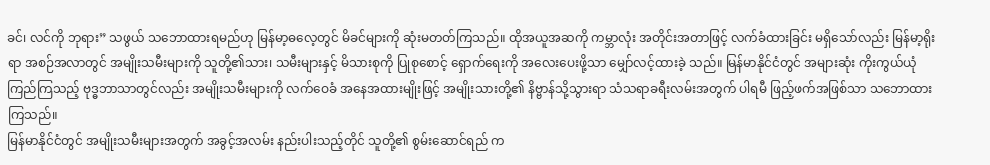ခင်၊ လင်ကို ဘုရား” သဖွယ် သဘောထားရမည်ဟု မြန်မာ့ဓလေ့တွင် မိခင်များကို ဆုံးမတတ်ကြသည်။ ထိုအယူအဆကို ကမ္ဘာလုံး အတိုင်းအတာဖြင့် လက်ခံထားခြင်း မရှိသော်လည်း မြန်မာ့ရိုးရာ အစဉ်အလာတွင် အမျိုးသမီးများကို သူတို့၏သား၊ သမီးများနှင့် မိသားစုကို ပြုစုစောင့် ရှောက်ရေးကို အလေးပေးဖို့သာ မျှော်လင့်ထားခဲ့ သည်။ မြန်မာနိုင်ငံတွင် အများဆုံး ကိုးကွယ်ယုံကြည်ကြသည့် ဗုဒ္ဓဘာသာတွင်လည်း အမျိုးသမီးများကို လက်ဝေခံ အနေအထားမျိုးဖြင့် အမျိုးသားတို့၏ နိဗ္ဗာန်သို့သွားရာ သံသရာခရီးလမ်းအတွက် ပါရမီ ဖြည့်ဖက်အဖြစ်သာ သဘောထားကြသည်။
မြန်မာနိုင်ငံတွင် အမျိုးသမီးများအတွက် အခွင့်အလမ်း နည်းပါးသည့်တိုင် သူတို့၏ စွမ်းဆောင်ရည် က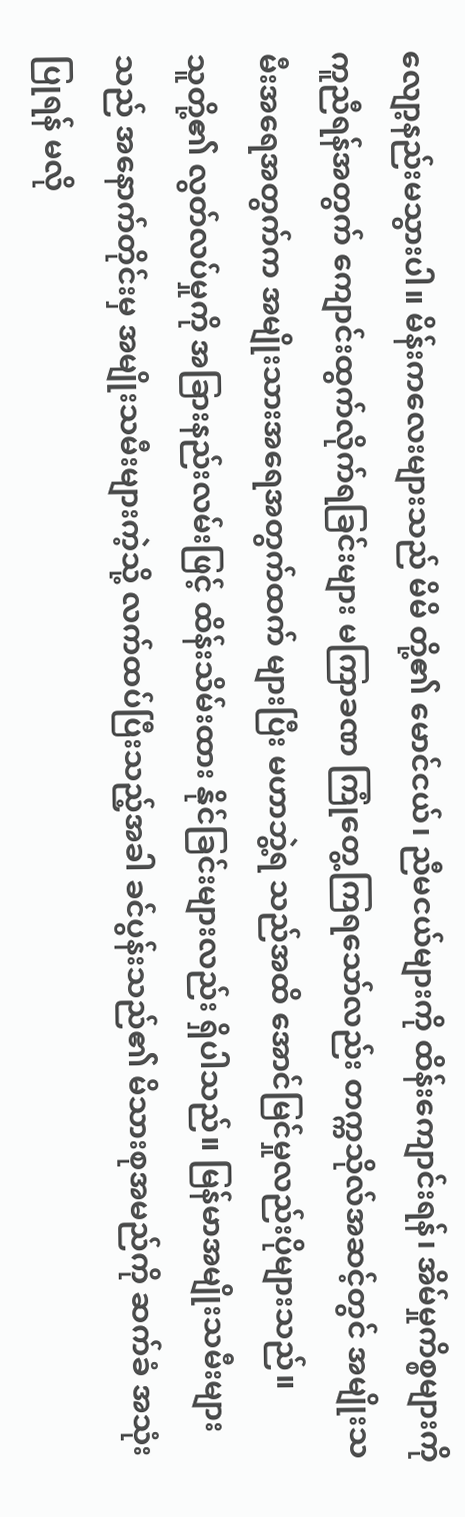လျော့နည်းမသွားပါ။ မိန်းကလေးများသည် မိမိ တို့၏ မောင်ငယ်၊ ညီမငယ်များကို ထိန်းကျောင်းရန်၊ အိမ်မှုကိစ္စများကို ကူညီရန်အတွက် ကျောင်းထွက်လိုက်ရခြင်းများ မကြာခဏ ကြုံတွေ့ကြရသော်လည်း တက္ကသိုလ်အဆင့်တွင် အမျိုးသမီးအရေအတွက်က အမျိုးသားအရေအတွက်ထက် များပြီး မဟာဘွဲ့ရ သည်အထိ အောင်မြင်မှုလည်းပိုများသည်။
သူတို့၏ လွတ်လပ်မှုကို အခြားနည်းလမ်းဖြင့် ထိန်းသိမ်းထား နိုင်ခြင်းများလည်း ရှိပါသည်။ မြန်မာအမျိုးသမီးများသည် အနောက်တိုင်းမှ အမျိုးသမီးများကဲ့သို့ လက်ထပ်ပြီးသည့်အခါ ခင်ပွန်းသည်၏ မိသားစုအမည်ကို ဆက်ခံ အသုံးပြုရန် မလို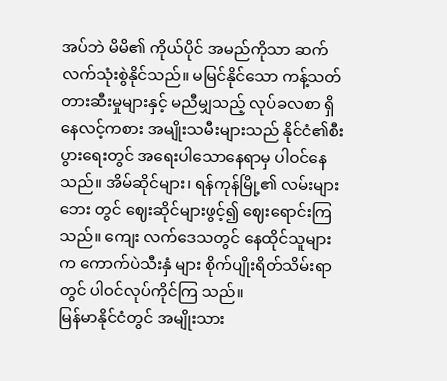အပ်ဘဲ မိမိ၏ ကိုယ်ပိုင် အမည်ကိုသာ ဆက်လက်သုံးစွဲနိုင်သည်။ မမြင်နိုင်သော ကန့်သတ်တားဆီးမှုများနှင့် မညီမျှသည့် လုပ်ခလစာ ရှိနေလင့်ကစား အမျိုးသမီးများသည် နိုင်ငံ၏စီးပွားရေးတွင် အရေးပါသောနေရာမှ ပါဝင်နေသည်။ အိမ်ဆိုင်များ၊ ရန်ကုန်မြို့၏ လမ်းများဘေး တွင် ဈေးဆိုင်များဖွင့်၍ ဈေးရောင်းကြသည်။ ကျေး လက်ဒေသတွင် နေထိုင်သူများက ကောက်ပဲသီးနှံ များ စိုက်ပျိုးရိတ်သိမ်းရာတွင် ပါဝင်လုပ်ကိုင်ကြ သည်။
မြန်မာနိုင်ငံတွင် အမျိုးသား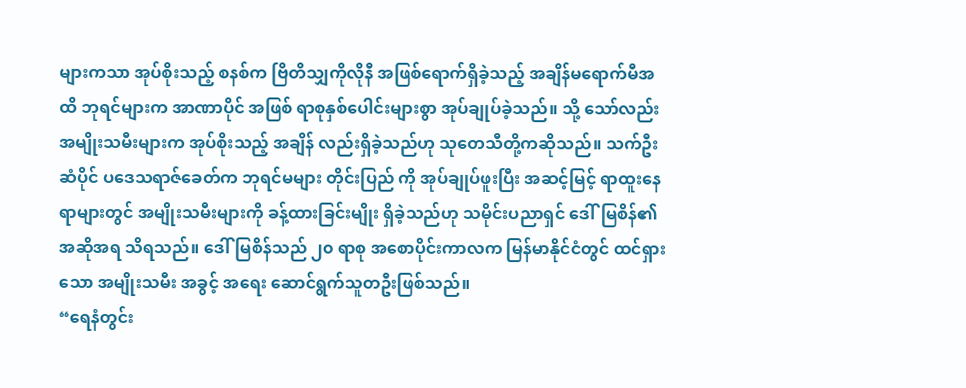များကသာ အုပ်စိုးသည့် စနစ်က ဗြိတိသျှကိုလိုနီ အဖြစ်ရောက်ရှိခဲ့သည့် အချိန်မရောက်မီအထိ ဘုရင်များက အာဏာပိုင် အဖြစ် ရာစုနှစ်ပေါင်းများစွာ အုပ်ချုပ်ခဲ့သည်။ သို့ သော်လည်း အမျိုးသမီးများက အုပ်စိုးသည့် အချိန် လည်းရှိခဲ့သည်ဟု သုတေသီတို့ကဆိုသည်။ သက်ဦး ဆံပိုင် ပဒေသရာဇ်ခေတ်က ဘုရင်မများ တိုင်းပြည် ကို အုပ်ချုပ်ဖူးပြီး အဆင့်မြင့် ရာထူးနေရာများတွင် အမျိုးသမီးများကို ခန့်ထားခြင်းမျိုး ရှိခဲ့သည်ဟု သမိုင်းပညာရှင် ဒေါ်မြစိန်၏ အဆိုအရ သိရသည်။ ဒေါ်မြစိန်သည် ၂၀ ရာစု အစောပိုင်းကာလက မြန်မာနိုင်ငံတွင် ထင်ရှားသော အမျိုးသမီး အခွင့် အရေး ဆောင်ရွက်သူတဦးဖြစ်သည်။
“ရေနံတွင်း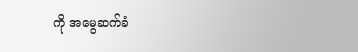ကို အမွေဆက်ခံ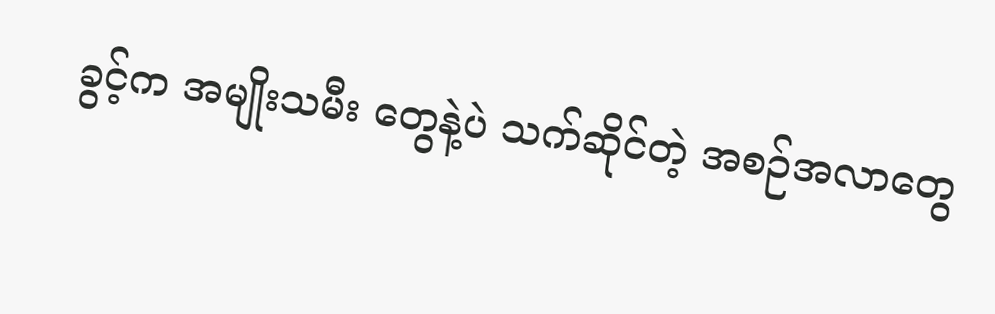ခွင့်က အမျိုးသမီး တွေနဲ့ပဲ သက်ဆိုင်တဲ့ အစဉ်အလာတွေ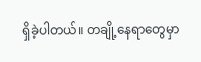ရှိခဲ့ပါတယ်။ တချို့နေရာတွေမှာ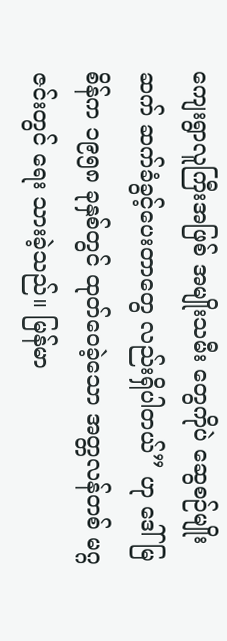ကျေးရွာလူကြီးအဖြစ် အမျိုးသမီး တွေကိုပဲ ဆွေစဉ်မျိုးဆက် ဆက်ခံခွင့်ပေးတာတွေ လည်းရှိပါတယ်” ဟု ဒေါ်မြစိန်က ၁၉၅၈ ခုနှစ်တွင် ထုတ်ဝေခဲ့သော အတ္တလန်တစ် မဂ္ဂဇင်းတွင် ရေး သားခဲ့သည်။ မြန်မာ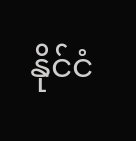နိုင်ငံ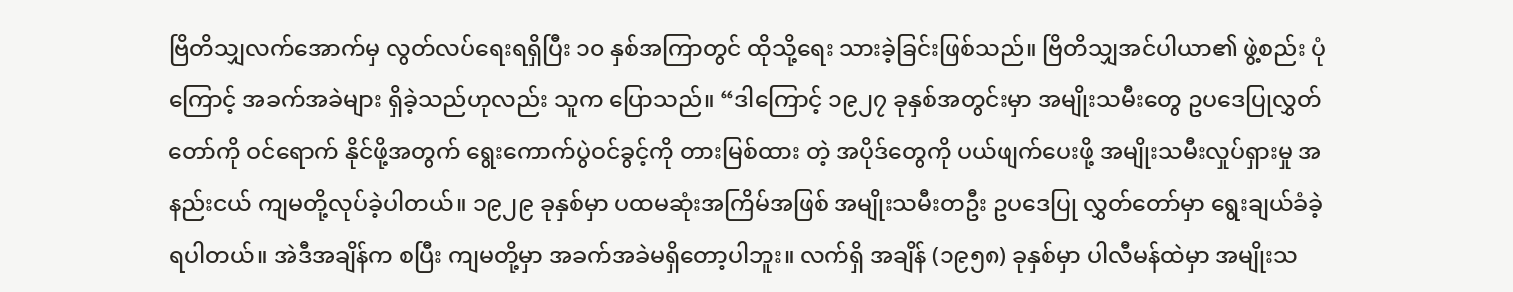ဗြိတိသျှလက်အောက်မှ လွတ်လပ်ရေးရရှိပြီး ၁၀ နှစ်အကြာတွင် ထိုသို့ရေး သားခဲ့ခြင်းဖြစ်သည်။ ဗြိတိသျှအင်ပါယာ၏ ဖွဲ့စည်း ပုံကြောင့် အခက်အခဲများ ရှိခဲ့သည်ဟုလည်း သူက ပြောသည်။ “ဒါကြောင့် ၁၉၂၇ ခုနှစ်အတွင်းမှာ အမျိုးသမီးတွေ ဥပဒေပြုလွှတ်တော်ကို ဝင်ရောက် နိုင်ဖို့အတွက် ရွေးကောက်ပွဲဝင်ခွင့်ကို တားမြစ်ထား တဲ့ အပိုဒ်တွေကို ပယ်ဖျက်ပေးဖို့ အမျိုးသမီးလှုပ်ရှားမှု အနည်းငယ် ကျမတို့လုပ်ခဲ့ပါတယ်။ ၁၉၂၉ ခုနှစ်မှာ ပထမဆုံးအကြိမ်အဖြစ် အမျိုးသမီးတဦး ဥပဒေပြု လွှတ်တော်မှာ ရွေးချယ်ခံခဲ့ရပါတယ်။ အဲဒီအချိန်က စပြီး ကျမတို့မှာ အခက်အခဲမရှိတော့ပါဘူး။ လက်ရှိ အချိန် (၁၉၅၈) ခုနှစ်မှာ ပါလီမန်ထဲမှာ အမျိုးသ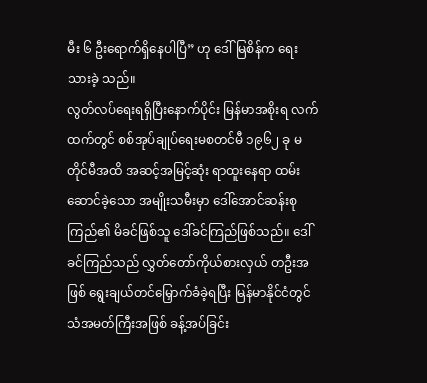မီး ၆ ဦးရောက်ရှိနေပါပြီ” ဟု ဒေါ်မြစိန်က ရေးသားခဲ့ သည်။
လွတ်လပ်ရေးရရှိပြီးနောက်ပိုင်း မြန်မာအစိုးရ လက်ထက်တွင် စစ်အုပ်ချုပ်ရေးမစတင်မီ ၁၉၆၂ ခု မတိုင်မီအထိ အဆင့်အမြင့်ဆုံး ရာထူးနေရာ ထမ်း ဆောင်ခဲ့သော အမျိုးသမီးမှာ ဒေါ်အောင်ဆန်းစုကြည်၏ မိခင်ဖြစ်သူ ဒေါ်ခင်ကြည်ဖြစ်သည်။ ဒေါ်ခင်ကြည်သည် လွှတ်တော်ကိုယ်စားလှယ် တဦးအဖြစ် ရွေးချယ်တင်မြှောက်ခံခဲ့ရပြီး မြန်မာနိုင်ငံတွင် သံအမတ်ကြီးအဖြစ် ခန့်အပ်ခြင်း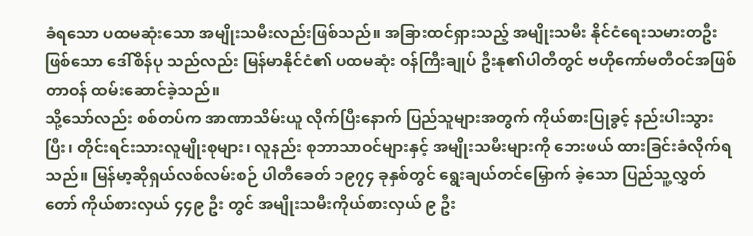ခံရသော ပထမဆုံးသော အမျိုးသမီးလည်းဖြစ်သည်။ အခြားထင်ရှားသည့် အမျိုးသမီး နိုင်ငံရေးသမားတဦးဖြစ်သော ဒေါ်စိန်ပု သည်လည်း မြန်မာနိုင်ငံ၏ ပထမဆုံး ဝန်ကြီးချုပ် ဦးနု၏ပါတီတွင် ဗဟိုကော်မတီဝင်အဖြစ် တာဝန် ထမ်းဆောင်ခဲ့သည်။
သို့သော်လည်း စစ်တပ်က အာဏာသိမ်းယူ လိုက်ပြီးနောက် ပြည်သူများအတွက် ကိုယ်စားပြုခွင့် နည်းပါးသွားပြီး၊ တိုင်းရင်းသားလူမျိုးစုများ၊ လူနည်း စုဘာသာဝင်များနှင့် အမျိုးသမီးများကို ဘေးဖယ် ထားခြင်းခံလိုက်ရသည်။ မြန်မာ့ဆိုရှယ်လစ်လမ်းစဉ် ပါတီခေတ် ၁၉၇၄ ခုနှစ်တွင် ရွေးချယ်တင်မြှောက် ခဲ့သော ပြည်သူ့လွှတ်တော် ကိုယ်စားလှယ် ၄၄၉ ဦး တွင် အမျိုးသမီးကိုယ်စားလှယ် ၉ ဦး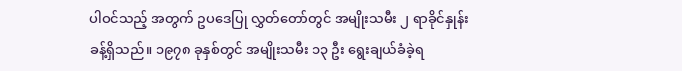ပါဝင်သည့် အတွက် ဥပဒေပြု လွှတ်တော်တွင် အမျိုးသမီး ၂ ရာခိုင်နှုန်းခန့်ရှိသည်။ ၁၉၇၈ ခုနှစ်တွင် အမျိုးသမီး ၁၃ ဦး ရွေးချယ်ခံခဲ့ရ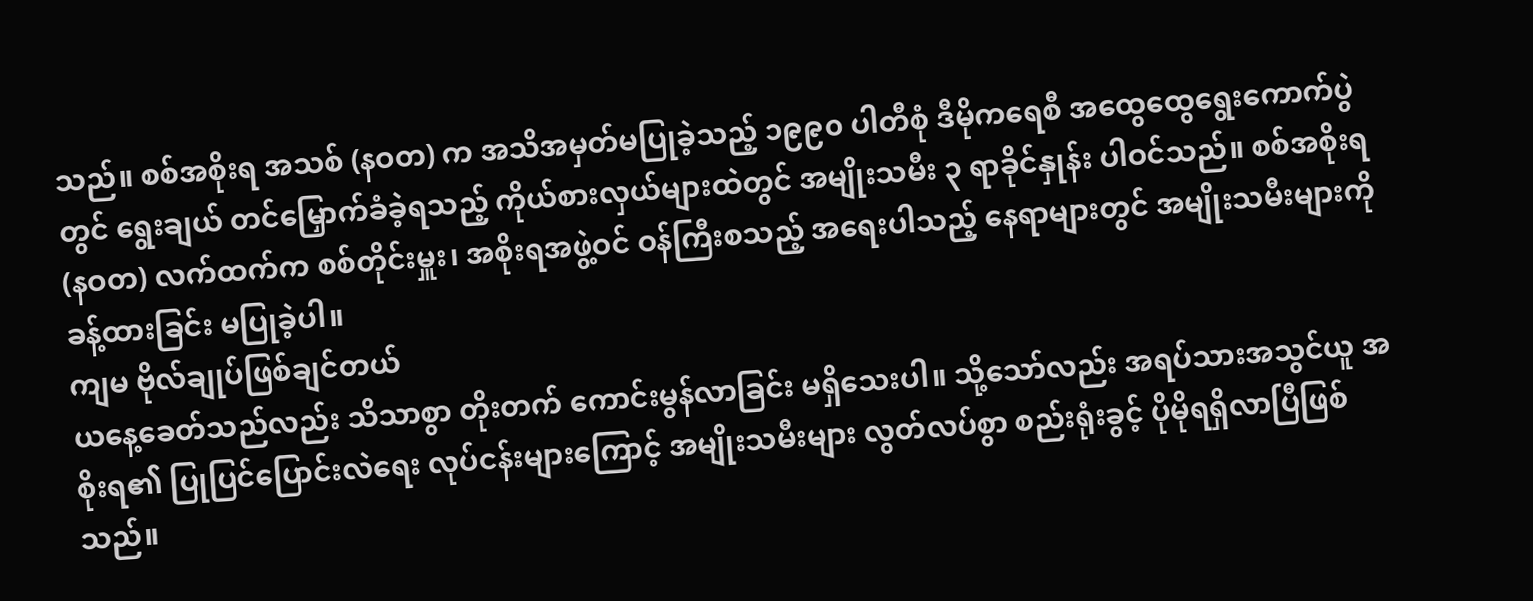သည်။ စစ်အစိုးရ အသစ် (နဝတ) က အသိအမှတ်မပြုခဲ့သည့် ၁၉၉၀ ပါတီစုံ ဒီမိုကရေစီ အထွေထွေရွေးကောက်ပွဲတွင် ရွေးချယ် တင်မြှောက်ခံခဲ့ရသည့် ကိုယ်စားလှယ်များထဲတွင် အမျိုးသမီး ၃ ရာခိုင်နှုန်း ပါဝင်သည်။ စစ်အစိုးရ (နဝတ) လက်ထက်က စစ်တိုင်းမှူး၊ အစိုးရအဖွဲ့ဝင် ဝန်ကြီးစသည့် အရေးပါသည့် နေရာများတွင် အမျိုးသမီးများကို ခန့်ထားခြင်း မပြုခဲ့ပါ။
ကျမ ဗိုလ်ချုပ်ဖြစ်ချင်တယ်
ယနေ့ခေတ်သည်လည်း သိသာစွာ တိုးတက် ကောင်းမွန်လာခြင်း မရှိသေးပါ။ သို့သော်လည်း အရပ်သားအသွင်ယူ အစိုးရ၏ ပြုပြင်ပြောင်းလဲရေး လုပ်ငန်းများကြောင့် အမျိုးသမီးများ လွတ်လပ်စွာ စည်းရုံးခွင့် ပိုမိုရရှိလာပြီဖြစ်သည်။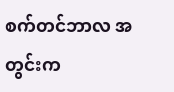စက်တင်ဘာလ အတွင်းက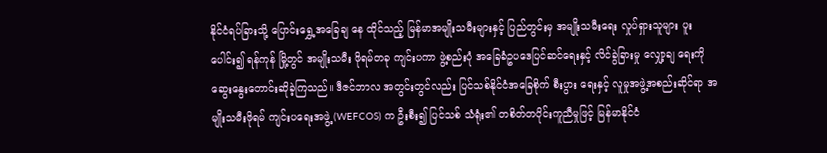နိုင်ငံရပ်ခြားသို့ ပြောင်းရွှေ့အခြေချ နေ ထိုင်သည့် မြန်မာအမျိုးသမီးများနှင့် ပြည်တွင်းမှ အမျိုးသမီးရေး လှုပ်ရှားသူများ ပူးပေါင်း၍ ရန်ကုန် မြို့တွင် အမျိုးသမီး ဖိုရမ်တခု ကျင်းပကာ ဖွဲ့စည်းပုံ အခြေခံဥပဒေပြင်ဆင်ရေးနှင့် လိင်ခွဲခြားမှု လျှော့ချ ရေးကို ဆွေးနွေးတောင်းဆိုခဲ့ကြသည်။ ဒီဇင်ဘာလ အတွင်းတွင်လည်း ပြင်သစ်နိုင်ငံအခြေစိုက် စီးပွား ရေးနှင့် လူမှုအဖွဲ့အစည်းဆိုင်ရာ အမျိုးသမီးဖိုရမ် ကျင်းပရေးအဖွဲ့ (WEFCOS) က ဦးစီး၍ ပြင်သစ် သံရုံး၏ တစိတ်တပိုင်းကူညီမှုဖြင့် မြန်မာနိုင်ငံ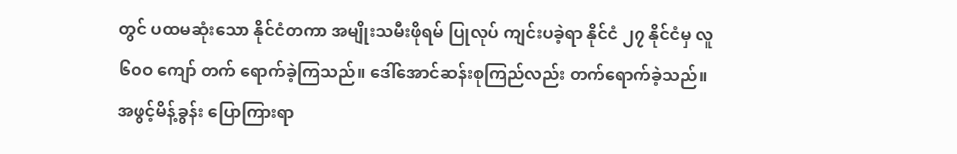တွင် ပထမဆုံးသော နိုင်ငံတကာ အမျိုးသမီးဖိုရမ် ပြုလုပ် ကျင်းပခဲ့ရာ နိုင်ငံ ၂၇ နိုင်ငံမှ လူ ၆၀ဝ ကျော် တက် ရောက်ခဲ့ကြသည်။ ဒေါ်အောင်ဆန်းစုကြည်လည်း တက်ရောက်ခဲ့သည်။
အဖွင့်မိန့်ခွန်း ပြောကြားရာ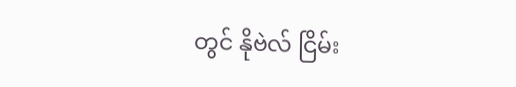တွင် နိုဗဲလ် ငြိမ်း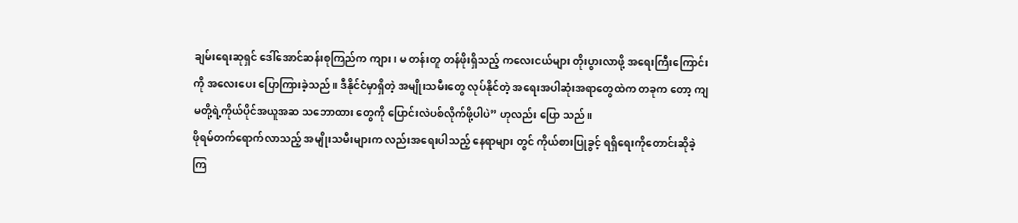ချမ်းရေးဆုရှင် ဒေါ်အောင်ဆန်းစုကြည်က ကျား၊ မ တန်းတူ တန်ဖိုးရှိသည့် ကလေးငယ်များ တိုးပွားလာဖို့ အရေးကြီးကြောင်းကို အလေးပေး ပြောကြားခဲ့သည်။ ဒီနိုင်ငံမှာရှိတဲ့ အမျိုးသမီးတွေ လုပ်နိုင်တဲ့ အရေးအပါဆုံးအရာတွေထဲက တခုက တော့ ကျမတို့ရဲ့ကိုယ်ပိုင်အယူအဆ သဘောထား တွေကို ပြောင်းလဲပစ်လိုက်ဖို့ပါပဲ” ဟုလည်း ပြော သည်။
ဖိုရမ်တက်ရောက်လာသည့် အမျိုးသမီးများက လည်းအရေးပါသည့် နေရာများ တွင် ကိုယ်စားပြုခွင့် ရရှိရေးကိုတောင်းဆိုခဲ့ကြ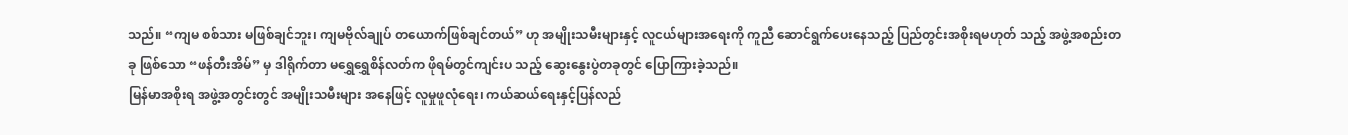သည်။ “ကျမ စစ်သား မဖြစ်ချင်ဘူး၊ ကျမဗိုလ်ချုပ် တယောက်ဖြစ်ချင်တယ်” ဟု အမျိုးသမီးများနှင့် လူငယ်များအရေးကို ကူညီ ဆောင်ရွက်ပေးနေသည့် ပြည်တွင်းအစိုးရမဟုတ် သည့် အဖွဲ့အစည်းတခု ဖြစ်သော “ဖန်တီးအိမ်” မှ ဒါရိုက်တာ မရွှေရွှေစိန်လတ်က ဖိုရမ်တွင်ကျင်းပ သည့် ဆွေးနွေးပွဲတခုတွင် ပြောကြားခဲ့သည်။
မြန်မာအစိုးရ အဖွဲ့အတွင်းတွင် အမျိုးသမီးများ အနေဖြင့် လူမှုဖူလုံရေး၊ ကယ်ဆယ်ရေးနှင့်ပြန်လည်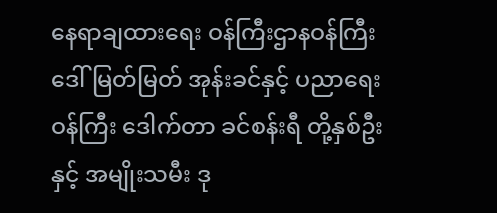နေရာချထားရေး ဝန်ကြီးဌာနဝန်ကြီး ဒေါ်မြတ်မြတ် အုန်းခင်နှင့် ပညာရေးဝန်ကြီး ဒေါက်တာ ခင်စန်းရီ တို့နှစ်ဦးနှင့် အမျိုးသမီး ဒု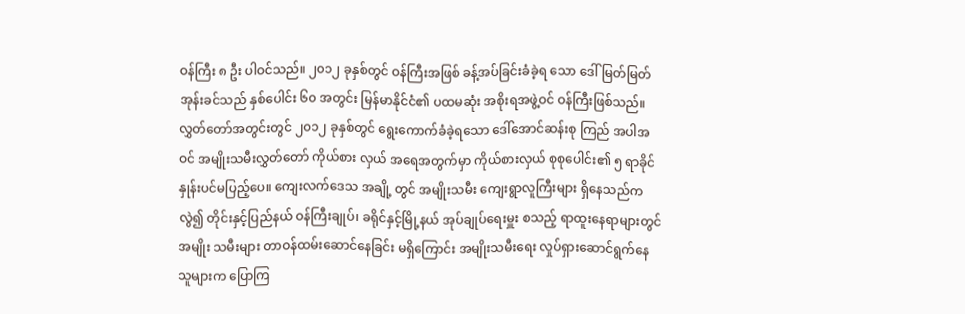ဝန်ကြီး ၈ ဦး ပါဝင်သည်။ ၂၀၁၂ ခုနှစ်တွင် ဝန်ကြီးအဖြစ် ခန့်အပ်ခြင်းခံခဲ့ရ သော ဒေါ်မြတ်မြတ်အုန်းခင်သည် နှစ်ပေါင်း ၆၀ အတွင်း မြန်မာနိုင်ငံ၏ ပထမဆုံး အစိုးရအဖွဲ့ဝင် ဝန်ကြီးဖြစ်သည်။ လွှတ်တော်အတွင်းတွင် ၂၀၁၂ ခုနှစ်တွင် ရွေးကောက်ခံခဲ့ရသော ဒေါ်အောင်ဆန်းစု ကြည် အပါအဝင် အမျိုးသမီးလွှတ်တော် ကိုယ်စား လှယ် အရေအတွက်မှာ ကိုယ်စားလှယ် စုစုပေါင်း၏ ၅ ရာခိုင်နှုန်းပင်မပြည့်ပေ။ ကျေးလက်ဒေသ အချို့ တွင် အမျိုးသမီး ကျေးရွာလူကြီးများ ရှိနေသည်က လွဲ၍ တိုင်းနှင့်ပြည်နယ် ဝန်ကြီးချုပ်၊ ခရိုင်နှင့်မြို့နယ် အုပ်ချုပ်ရေးမှူး စသည့် ရာထူးနေရာများတွင် အမျိုး သမီးများ တာဝန်ထမ်းဆောင်နေခြင်း မရှိကြောင်း အမျိုးသမီးရေး လှုပ်ရှားဆောင်ရွက်နေသူများက ပြောကြ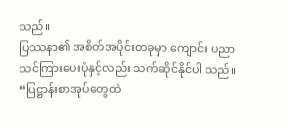သည်။
ပြဿနာ၏ အစိတ်အပိုင်းတခုမှာ ကျောင်း ပညာ သင်ကြားပေးပုံနှင့်လည်း သက်ဆိုင်နိုင်ပါ သည်။ “ပြဋ္ဌာန်းစာအုပ်တွေထဲ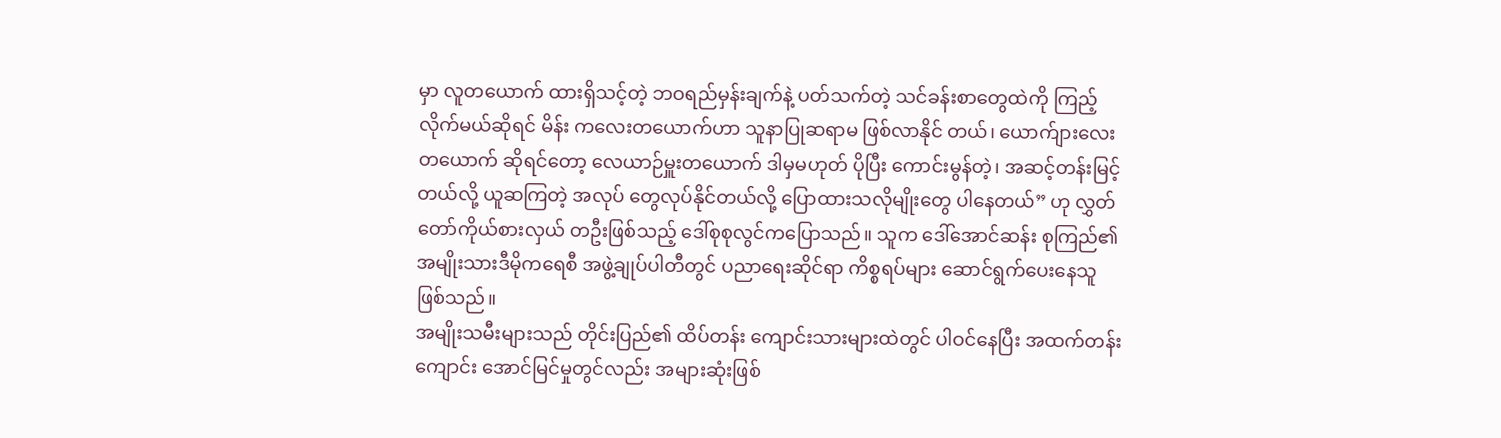မှာ လူတယောက် ထားရှိသင့်တဲ့ ဘဝရည်မှန်းချက်နဲ့ ပတ်သက်တဲ့ သင်ခန်းစာတွေထဲကို ကြည့်လိုက်မယ်ဆိုရင် မိန်း ကလေးတယောက်ဟာ သူနာပြုဆရာမ ဖြစ်လာနိုင် တယ်၊ ယောက်ျားလေးတယောက် ဆိုရင်တော့ လေယာဉ်မှူးတယောက် ဒါမှမဟုတ် ပိုပြီး ကောင်းမွန်တဲ့၊ အဆင့်တန်းမြင့်တယ်လို့ ယူဆကြတဲ့ အလုပ် တွေလုပ်နိုင်တယ်လို့ ပြောထားသလိုမျိုးတွေ ပါနေတယ်” ဟု လွှတ်တော်ကိုယ်စားလှယ် တဦးဖြစ်သည့် ဒေါ်စုစုလွင်ကပြောသည်။ သူက ဒေါ်အောင်ဆန်း စုကြည်၏ အမျိုးသားဒီမိုကရေစီ အဖွဲ့ချုပ်ပါတီတွင် ပညာရေးဆိုင်ရာ ကိစ္စရပ်များ ဆောင်ရွက်ပေးနေသူ ဖြစ်သည်။
အမျိုးသမီးများသည် တိုင်းပြည်၏ ထိပ်တန်း ကျောင်းသားများထဲတွင် ပါဝင်နေပြီး အထက်တန်း ကျောင်း အောင်မြင်မှုတွင်လည်း အများဆုံးဖြစ်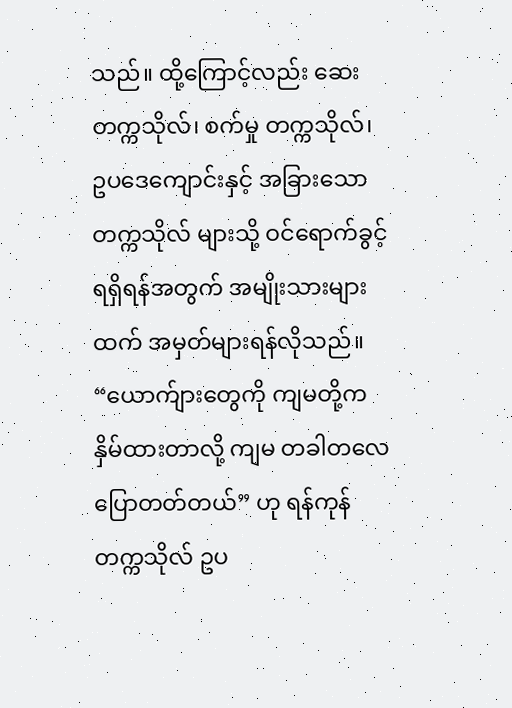သည်။ ထို့ကြောင့်လည်း ဆေးတက္ကသိုလ်၊ စက်မှု တက္ကသိုလ်၊ ဥပဒေကျောင်းနှင့် အခြားသော တက္ကသိုလ် များသို့ ဝင်ရောက်ခွင့်ရရှိရန်အတွက် အမျိုးသားများ ထက် အမှတ်များရန်လိုသည်။
“ယောက်ျားတွေကို ကျမတို့က နှိမ်ထားတာလို့ ကျမ တခါတလေ ပြောတတ်တယ်” ဟု ရန်ကုန် တက္ကသိုလ် ဥပ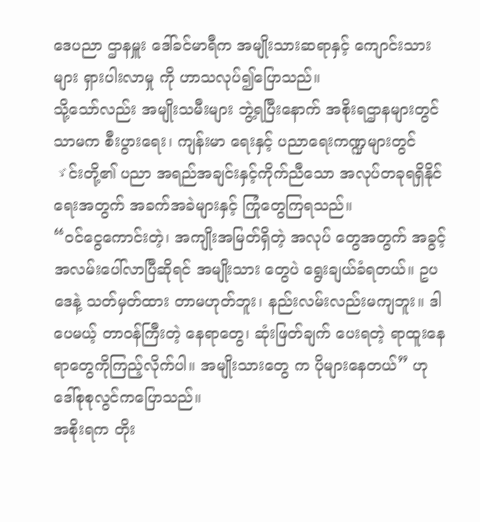ဒေပညာ ဌာနမှူး ဒေါ်ခင်မာရီက အမျိုးသားဆရာနှင့် ကျောင်းသားများ ရှားပါးလာမှု ကို ဟာသလုပ်၍ပြောသည်။
သို့သော်လည်း အမျိုးသမီးများ ဘွဲ့ရပြီးနောက် အစိုးရဌာနများတွင်သာမက စီးပွားရေး၊ ကျန်းမာ ရေးနှင့် ပညာရေးကဏ္ဍများတွင် ゞင်းတို့၏ ပညာ အရည်အချင်းနှင့်ကိုက်ညီသော အလုပ်တခုရရှိနိုင် ရေးအတွက် အခက်အခဲများနှင့် ကြုံတွေကြရသည်။
“ဝင်ငွေကောင်းတဲ့၊ အကျိုးအမြတ်ရှိတဲ့ အလုပ် တွေအတွက် အခွင့်အလမ်းပေါ်လာပြီဆိုရင် အမျိုးသား တွေပဲ ရွေးချယ်ခံရတယ်။ ဥပဒေနဲ့ သတ်မှတ်ထား တာမဟုတ်ဘူး၊ နည်းလမ်းလည်းမကျဘူး။ ဒါပေမယ့် တာဝန်ကြီးတဲ့ နေရာတွေ၊ ဆုံးဖြတ်ချက် ပေးရတဲ့ ရာထူးနေရာတွေကိုကြည့်လိုက်ပါ။ အမျိုးသားတွေ က ပိုများနေတယ်” ဟု ဒေါ်စုစုလွင်ကပြောသည်။
အစိုးရက တိုး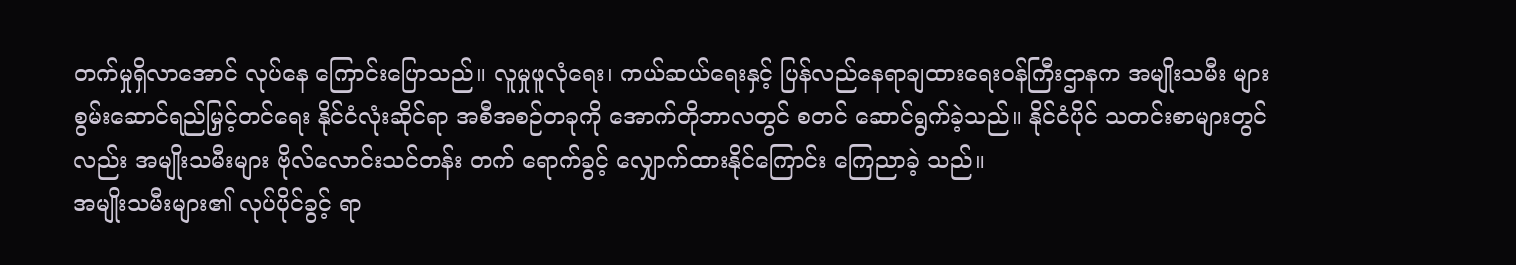တက်မှုရှိလာအောင် လုပ်နေ ကြောင်းပြောသည်။ လူမှုဖူလုံရေး၊ ကယ်ဆယ်ရေးနှင့် ပြန်လည်နေရာချထားရေးဝန်ကြီးဌာနက အမျိုးသမီး များ စွမ်းဆောင်ရည်မြှင့်တင်ရေး နိုင်ငံလုံးဆိုင်ရာ အစီအစဉ်တခုကို အောက်တိုဘာလတွင် စတင် ဆောင်ရွက်ခဲ့သည်။ နိုင်ငံပိုင် သတင်းစာများတွင် လည်း အမျိုးသမီးများ ဗိုလ်လောင်းသင်တန်း တက် ရောက်ခွင့် လျှောက်ထားနိုင်ကြောင်း ကြေညာခဲ့ သည်။
အမျိုးသမီးများ၏ လုပ်ပိုင်ခွင့် ရာ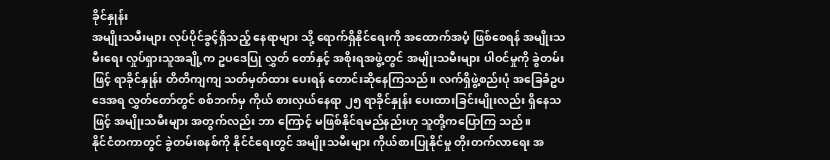ခိုင်နှုန်း
အမျိုးသမီးများ လုပ်ပိုင်ခွင့်ရှိသည့် နေရာများ သို့ ရောက်ရှိနိုင်ရေးကို အထောက်အပံ့ ဖြစ်စေရန် အမျိုးသမီးရေး လှုပ်ရှားသူအချို့က ဥပဒေပြု လွှတ် တော်နှင့် အစိုးရအဖွဲ့တွင် အမျိုးသမီးများ ပါဝင်မှုကို ခွဲတမ်းဖြင့် ရာခိုင်နှုန်း တိတိကျကျ သတ်မှတ်ထား ပေးရန် တောင်းဆိုနေကြသည်။ လက်ရှိဖွဲ့စည်းပုံ အခြေခံဥပဒေအရ လွှတ်တော်တွင် စစ်ဘက်မှ ကိုယ် စားလှယ်နေရာ ၂၅ ရာခိုင်နှုန်း ပေးထားခြင်းမျိုးလည်း ရှိနေသဖြင့် အမျိုးသမီးများ အတွက်လည်း ဘာ ကြောင့် မဖြစ်နိုင်ရမည်နည်းဟု သူတို့ကပြောကြ သည်။
နိုင်ငံတကာတွင် ခွဲတမ်းစနစ်ကို နိုင်ငံရေးတွင် အမျိုးသမီးများ ကိုယ်စားပြုနိုင်မှု တိုးတက်လာရေး အ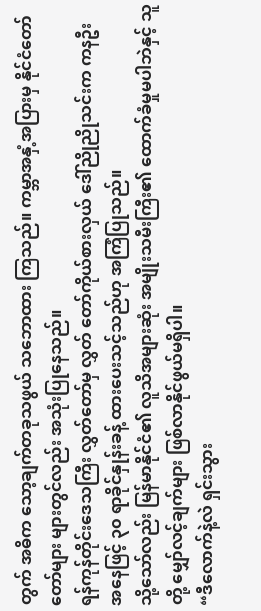တွက် အဓိက သော့ချက်တခုသဖွယ် သဘောထား ကြသည်။ ကမ္ဘာအနှံ့အပြားမှ နိုင်ငံတော်တော်များ များတွင်လည်း အသုံးပြုနေသည်။
ရန်ကုန်တိုင်းဒေသကြီး လွှတ်တော်မှ လွှတ် တော်ကိုယ်စားလှယ် ဒေါ်ညိုညိုသင်းက ကနဦး အနေဖြင့် ၃၀ ရာခိုင်နှုန်းခန့် ထားပေးသင့်သည်ဟု အကြံပြုသည်။
သို့သော်လည်း မြန်မာနိုင်ငံ၏ လူသိအများဆုံး အမျိုးသမီးကြီး၏ ထောက်ခံမှုမပါဘဲနှင့် သူတို့ မျှော်လင့်ချက်များ ဖြစ်လာနိုင်ဖွယ်မရှိပါ။
“ဒီလောက်နဲ့လဲ ရှင်းသွား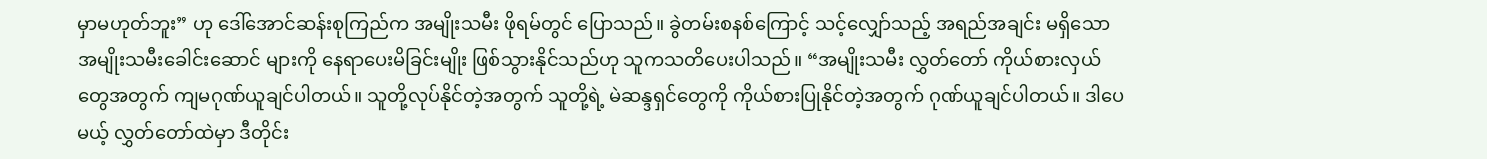မှာမဟုတ်ဘူး” ဟု ဒေါ်အောင်ဆန်းစုကြည်က အမျိုးသမီး ဖိုရမ်တွင် ပြောသည်။ ခွဲတမ်းစနစ်ကြောင့် သင့်လျှော်သည့် အရည်အချင်း မရှိသော အမျိုးသမီးခေါင်းဆောင် များကို နေရာပေးမိခြင်းမျိုး ဖြစ်သွားနိုင်သည်ဟု သူကသတိပေးပါသည်။ “အမျိုးသမီး လွှတ်တော် ကိုယ်စားလှယ်တွေအတွက် ကျမဂုဏ်ယူချင်ပါတယ်။ သူတို့လုပ်နိုင်တဲ့အတွက် သူတို့ရဲ့ မဲဆန္ဒရှင်တွေကို ကိုယ်စားပြုနိုင်တဲ့အတွက် ဂုဏ်ယူချင်ပါတယ်။ ဒါပေမယ့် လွှတ်တော်ထဲမှာ ဒီတိုင်း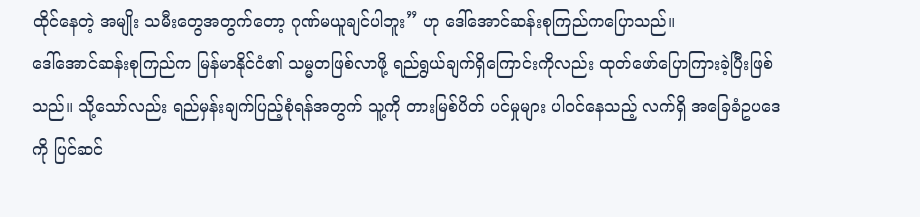ထိုင်နေတဲ့ အမျိုး သမီးတွေအတွက်တော့ ဂုဏ်မယူချင်ပါဘူး” ဟု ဒေါ်အောင်ဆန်းစုကြည်ကပြောသည်။
ဒေါ်အောင်ဆန်းစုကြည်က မြန်မာနိုင်ငံ၏ သမ္မတဖြစ်လာဖို့ ရည်ရွယ်ချက်ရှိကြောင်းကိုလည်း ထုတ်ဖော်ပြောကြားခဲ့ပြီးဖြစ်သည်။ သို့သော်လည်း ရည်မှန်းချက်ပြည့်စုံရန်အတွက် သူ့ကို တားမြစ်ပိတ် ပင်မှုများ ပါဝင်နေသည့် လက်ရှိ အခြေခံဥပဒေကို ပြင်ဆင်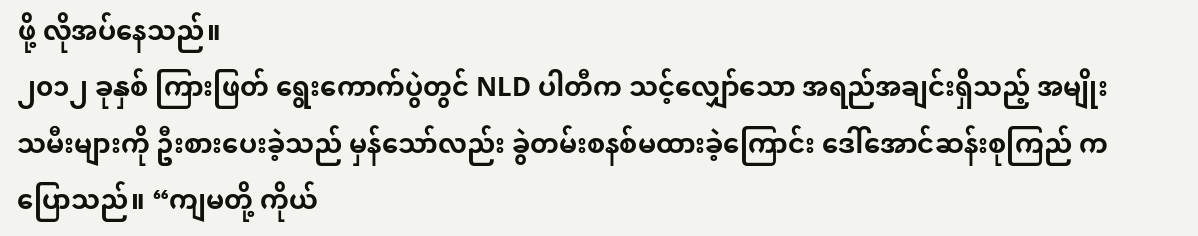ဖို့ လိုအပ်နေသည်။
၂၀၁၂ ခုနှစ် ကြားဖြတ် ရွေးကောက်ပွဲတွင် NLD ပါတီက သင့်လျှော်သော အရည်အချင်းရှိသည့် အမျိုးသမီးများကို ဦးစားပေးခဲ့သည် မှန်သော်လည်း ခွဲတမ်းစနစ်မထားခဲ့ကြောင်း ဒေါ်အောင်ဆန်းစုကြည် ကပြောသည်။ “ကျမတို့ ကိုယ်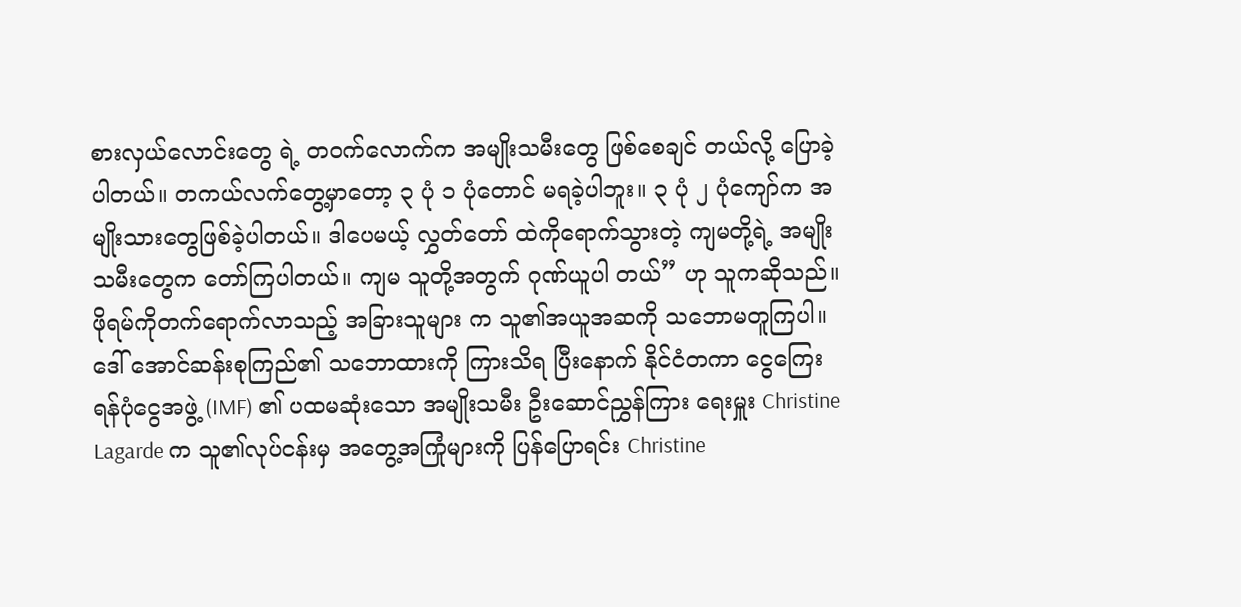စားလှယ်လောင်းတွေ ရဲ့ တဝက်လောက်က အမျိုးသမီးတွေ ဖြစ်စေချင် တယ်လို့ ပြောခဲ့ပါတယ်။ တကယ်လက်တွေ့မှာတော့ ၃ ပုံ ၁ ပုံတောင် မရခဲ့ပါဘူး။ ၃ ပုံ ၂ ပုံကျော်က အမျိုးသားတွေဖြစ်ခဲ့ပါတယ်။ ဒါပေမယ့် လွှတ်တော် ထဲကိုရောက်သွားတဲ့ ကျမတို့ရဲ့ အမျိုးသမီးတွေက တော်ကြပါတယ်။ ကျမ သူတို့အတွက် ဂုဏ်ယူပါ တယ်” ဟု သူကဆိုသည်။
ဖိုရမ်ကိုတက်ရောက်လာသည့် အခြားသူများ က သူ၏အယူအဆကို သဘောမတူကြပါ။ ဒေါ် အောင်ဆန်းစုကြည်၏ သဘောထားကို ကြားသိရ ပြီးနောက် နိုင်ငံတကာ ငွေကြေးရန်ပုံငွေအဖွဲ့ (IMF) ၏ ပထမဆုံးသော အမျိုးသမီး ဦးဆောင်ညွှန်ကြား ရေးမှူး Christine Lagarde က သူ၏လုပ်ငန်းမှ အတွေ့အကြုံများကို ပြန်ပြောရင်း Christine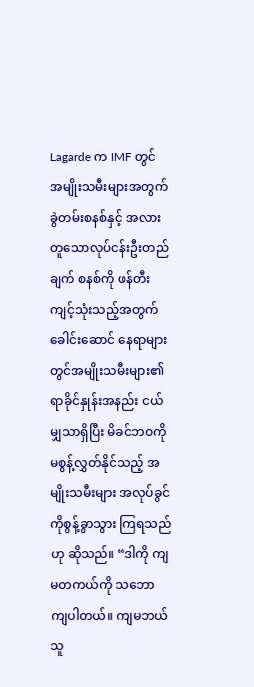Lagarde က IMF တွင် အမျိုးသမီးများအတွက် ခွဲတမ်းစနစ်နှင့် အလားတူသောလုပ်ငန်းဦးတည်ချက် စနစ်ကို ဖန်တီးကျင့်သုံးသည့်အတွက် ခေါင်းဆောင် နေရာများတွင်အမျိုးသမီးများ၏ ရာခိုင်နှုန်းအနည်း ငယ်မျှသာရှိပြီး မိခင်ဘဝကို မစွန့်လွှတ်နိုင်သည့် အမျိုးသမီးများ အလုပ်ခွင်ကိုစွန့်ခွာသွား ကြရသည် ဟု ဆိုသည်။ “ဒါကို ကျမတကယ်ကို သဘောကျပါတယ်။ ကျမဘယ်သူ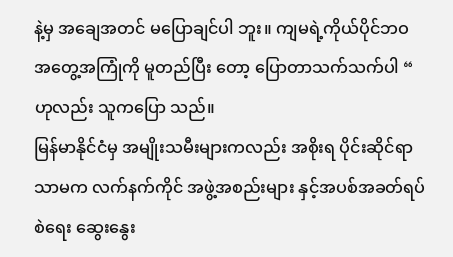နဲ့မှ အချေအတင် မပြောချင်ပါ ဘူး။ ကျမရဲ့ကိုယ်ပိုင်ဘဝအတွေ့အကြုံကို မူတည်ပြီး တော့ ပြောတာသက်သက်ပါ “ ဟုလည်း သူကပြော သည်။
မြန်မာနိုင်ငံမှ အမျိုးသမီးများကလည်း အစိုးရ ပိုင်းဆိုင်ရာသာမက လက်နက်ကိုင် အဖွဲ့အစည်းများ နှင့်အပစ်အခတ်ရပ်စဲရေး ဆွေးနွေး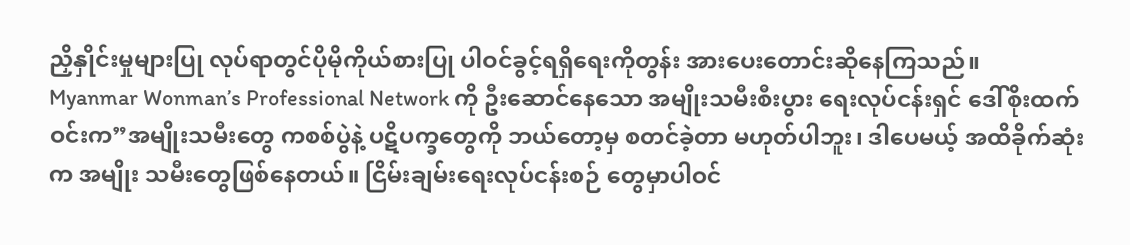ညှိနှိုင်းမှုများပြု လုပ်ရာတွင်ပိုမိုကိုယ်စားပြု ပါဝင်ခွင့်ရရှိရေးကိုတွန်း အားပေးတောင်းဆိုနေကြသည်။
Myanmar Wonman’s Professional Network ကို ဦးဆောင်နေသော အမျိုးသမီးစီးပွား ရေးလုပ်ငန်းရှင် ဒေါ်စိုးထက်ဝင်းက”အမျိုးသမီးတွေ ကစစ်ပွဲနဲ့ ပဋိပက္ခတွေကို ဘယ်တော့မှ စတင်ခဲ့တာ မဟုတ်ပါဘူး၊ ဒါပေမယ့် အထိခိုက်ဆုံးက အမျိုး သမီးတွေဖြစ်နေတယ်။ ငြိမ်းချမ်းရေးလုပ်ငန်းစဉ် တွေမှာပါဝင်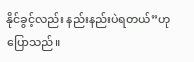နိုင်ခွင့်လည်း နည်းနည်းပဲရတယ်”ဟု ပြောသည်။